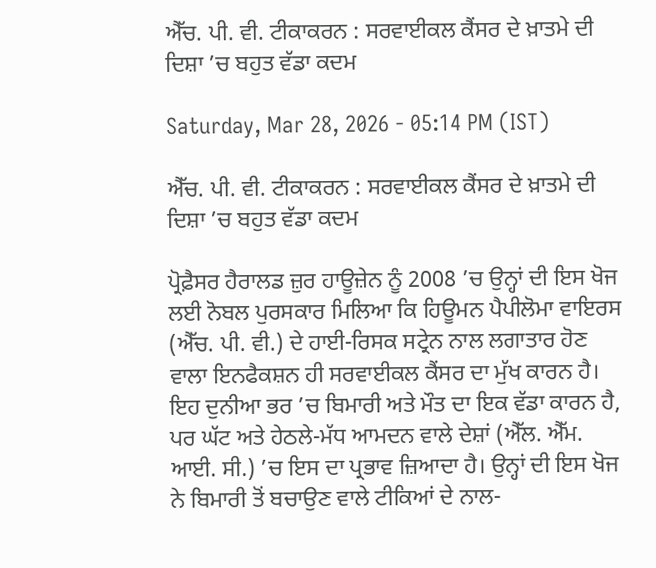ਐੱਚ. ਪੀ. ਵੀ. ਟੀਕਾਕਰਨ : ਸਰਵਾਈਕਲ ਕੈਂਸਰ ਦੇ ਖ਼ਾਤਮੇ ਦੀ ਦਿਸ਼ਾ ’ਚ ਬਹੁਤ ਵੱਡਾ ਕਦਮ

Saturday, Mar 28, 2026 - 05:14 PM (IST)

ਐੱਚ. ਪੀ. ਵੀ. ਟੀਕਾਕਰਨ : ਸਰਵਾਈਕਲ ਕੈਂਸਰ ਦੇ ਖ਼ਾਤਮੇ ਦੀ ਦਿਸ਼ਾ ’ਚ ਬਹੁਤ ਵੱਡਾ ਕਦਮ

ਪ੍ਰੋਫ਼ੈਸਰ ਹੈਰਾਲਡ ਜ਼ੁਰ ਹਾਊਜ਼ੇਨ ਨੂੰ 2008 ’ਚ ਉਨ੍ਹਾਂ ਦੀ ਇਸ ਖੋਜ ਲਈ ਨੋਬਲ ਪੁਰਸਕਾਰ ਮਿਲਿਆ ਕਿ ਹਿਊਮਨ ਪੈਪੀਲੋਮਾ ਵਾਇਰਸ (ਐੱਚ. ਪੀ. ਵੀ.) ਦੇ ਹਾਈ-ਰਿਸਕ ਸਟ੍ਰੇਨ ਨਾਲ ਲਗਾਤਾਰ ਹੋਣ ਵਾਲਾ ਇਨਫੈਕਸ਼ਨ ਹੀ ਸਰਵਾਈਕਲ ਕੈਂਸਰ ਦਾ ਮੁੱਖ ਕਾਰਨ ਹੈ। ਇਹ ਦੁਨੀਆ ਭਰ ’ਚ ਬਿਮਾਰੀ ਅਤੇ ਮੌਤ ਦਾ ਇਕ ਵੱਡਾ ਕਾਰਨ ਹੈ, ਪਰ ਘੱਟ ਅਤੇ ਹੇਠਲੇ-ਮੱਧ ਆਮਦਨ ਵਾਲੇ ਦੇਸ਼ਾਂ (ਐੱਲ. ਐੱਮ. ਆਈ. ਸੀ.) ’ਚ ਇਸ ਦਾ ਪ੍ਰਭਾਵ ਜ਼ਿਆਦਾ ਹੈ। ਉਨ੍ਹਾਂ ਦੀ ਇਸ ਖੋਜ ਨੇ ਬਿਮਾਰੀ ਤੋਂ ਬਚਾਉਣ ਵਾਲੇ ਟੀਕਿਆਂ ਦੇ ਨਾਲ-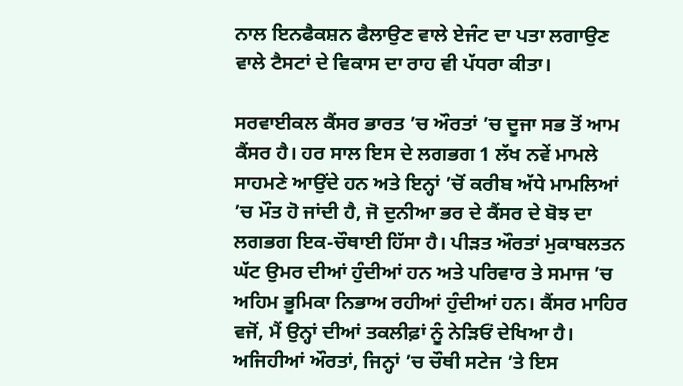ਨਾਲ ਇਨਫੈਕਸ਼ਨ ਫੈਲਾਉਣ ਵਾਲੇ ਏਜੰਟ ਦਾ ਪਤਾ ਲਗਾਉਣ ਵਾਲੇ ਟੈਸਟਾਂ ਦੇ ਵਿਕਾਸ ਦਾ ਰਾਹ ਵੀ ਪੱਧਰਾ ਕੀਤਾ।

ਸਰਵਾਈਕਲ ਕੈਂਸਰ ਭਾਰਤ ’ਚ ਔਰਤਾਂ ’ਚ ਦੂਜਾ ਸਭ ਤੋਂ ਆਮ ਕੈਂਸਰ ਹੈ। ਹਰ ਸਾਲ ਇਸ ਦੇ ਲਗਭਗ 1 ਲੱਖ ਨਵੇਂ ਮਾਮਲੇ ਸਾਹਮਣੇ ਆਉਂਦੇ ਹਨ ਅਤੇ ਇਨ੍ਹਾਂ ’ਚੋਂ ਕਰੀਬ ਅੱਧੇ ਮਾਮਲਿਆਂ ’ਚ ਮੌਤ ਹੋ ਜਾਂਦੀ ਹੈ, ਜੋ ਦੁਨੀਆ ਭਰ ਦੇ ਕੈਂਸਰ ਦੇ ਬੋਝ ਦਾ ਲਗਭਗ ਇਕ-ਚੌਥਾਈ ਹਿੱਸਾ ਹੈ। ਪੀੜਤ ਔਰਤਾਂ ਮੁਕਾਬਲਤਨ ਘੱਟ ਉਮਰ ਦੀਆਂ ਹੁੰਦੀਆਂ ਹਨ ਅਤੇ ਪਰਿਵਾਰ ਤੇ ਸਮਾਜ ’ਚ ਅਹਿਮ ਭੂਮਿਕਾ ਨਿਭਾਅ ਰਹੀਆਂ ਹੁੰਦੀਆਂ ਹਨ। ਕੈਂਸਰ ਮਾਹਿਰ ਵਜੋਂ, ਮੈਂ ਉਨ੍ਹਾਂ ਦੀਆਂ ਤਕਲੀਫ਼ਾਂ ਨੂੰ ਨੇੜਿਓਂ ਦੇਖਿਆ ਹੈ। ਅਜਿਹੀਆਂ ਔਰਤਾਂ, ਜਿਨ੍ਹਾਂ ’ਚ ਚੌਥੀ ਸਟੇਜ ’ਤੇ ਇਸ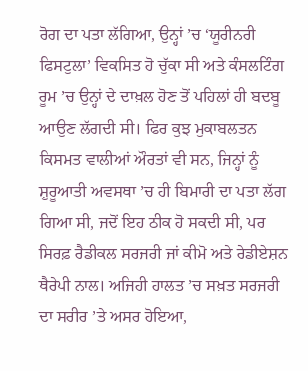ਰੋਗ ਦਾ ਪਤਾ ਲੱਗਿਆ, ਉਨ੍ਹਾਂ ’ਚ ‘ਯੂਰੀਨਰੀ ਫਿਸਟੁਲਾ’ ਵਿਕਸਿਤ ਹੋ ਚੁੱਕਾ ਸੀ ਅਤੇ ਕੰਸਲਟਿੰਗ ਰੂਮ ’ਚ ਉਨ੍ਹਾਂ ਦੇ ਦਾਖ਼ਲ ਹੋਣ ਤੋਂ ਪਹਿਲਾਂ ਹੀ ਬਦਬੂ ਆਉਣ ਲੱਗਦੀ ਸੀ। ਫਿਰ ਕੁਝ ਮੁਕਾਬਲਤਨ ਕਿਸਮਤ ਵਾਲੀਆਂ ਔਰਤਾਂ ਵੀ ਸਨ, ਜਿਨ੍ਹਾਂ ਨੂੰ ਸ਼ੁਰੂਆਤੀ ਅਵਸਥਾ ’ਚ ਹੀ ਬਿਮਾਰੀ ਦਾ ਪਤਾ ਲੱਗ ਗਿਆ ਸੀ, ਜਦੋਂ ਇਹ ਠੀਕ ਹੋ ਸਕਦੀ ਸੀ, ਪਰ ਸਿਰਫ਼ ਰੈਡੀਕਲ ਸਰਜਰੀ ਜਾਂ ਕੀਮੋ ਅਤੇ ਰੇਡੀਏਸ਼ਨ ਥੈਰੇਪੀ ਨਾਲ। ਅਜਿਹੀ ਹਾਲਤ ’ਚ ਸਖ਼ਤ ਸਰਜਰੀ ਦਾ ਸਰੀਰ ’ਤੇ ਅਸਰ ਹੋਇਆ,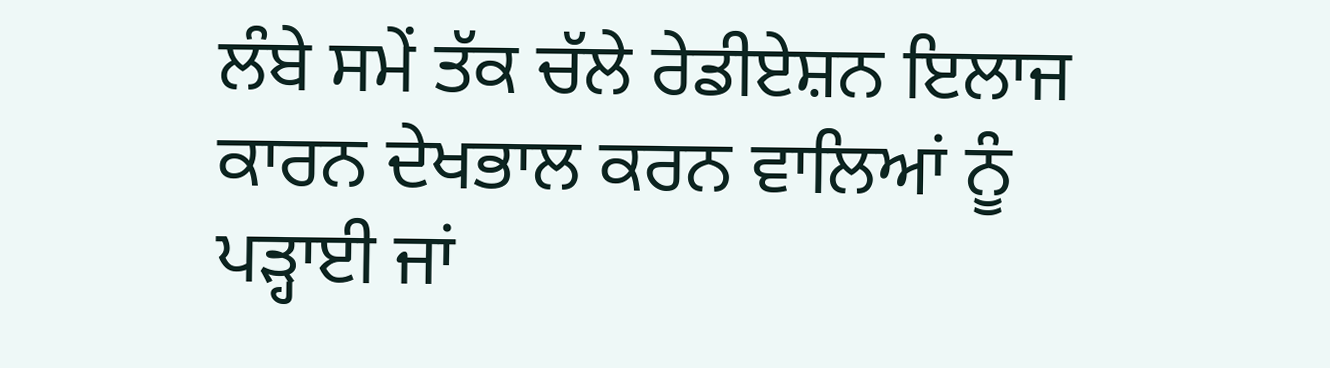ਲੰਬੇ ਸਮੇਂ ਤੱਕ ਚੱਲੇ ਰੇਡੀਏਸ਼ਨ ਇਲਾਜ ਕਾਰਨ ਦੇਖਭਾਲ ਕਰਨ ਵਾਲਿਆਂ ਨੂੰ ਪੜ੍ਹਾਈ ਜਾਂ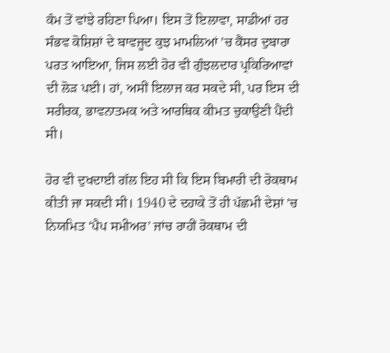ਕੰਮ ਤੋਂ ਵਾਂਝੇ ਰਹਿਣਾ ਪਿਆ। ਇਸ ਤੋਂ ਇਲਾਵਾ, ਸਾਡੀਆਂ ਹਰ ਸੰਭਵ ਕੋਸ਼ਿਸ਼ਾਂ ਦੇ ਬਾਵਜੂਦ ਕੁਝ ਮਾਮਲਿਆਂ ’ਚ ਕੈਂਸਰ ਦੁਬਾਰਾ ਪਰਤ ਆਇਆ, ਜਿਸ ਲਈ ਹੋਰ ਵੀ ਗੁੰਝਲਦਾਰ ਪ੍ਰਕਿਰਿਆਵਾਂ ਦੀ ਲੋੜ ਪਈ। ਹਾਂ, ਅਸੀਂ ਇਲਾਜ ਕਰ ਸਕਦੇ ਸੀ, ਪਰ ਇਸ ਦੀ ਸਰੀਰਕ, ਭਾਵਨਾਤਮਕ ਅਤੇ ਆਰਥਿਕ ਕੀਮਤ ਚੁਕਾਉਣੀ ਪੈਂਦੀ ਸੀ।

ਹੋਰ ਵੀ ਦੁਖਦਾਈ ਗੱਲ ਇਹ ਸੀ ਕਿ ਇਸ ਬਿਮਾਰੀ ਦੀ ਰੋਕਥਾਮ ਕੀਤੀ ਜਾ ਸਕਦੀ ਸੀ। 1940 ਦੇ ਦਹਾਕੇ ਤੋਂ ਹੀ ਪੱਛਮੀ ਦੇਸ਼ਾਂ ’ਚ ਨਿਯਮਿਤ ‘ਪੈਪ ਸਮੀਅਰ’ ਜਾਂਚ ਰਾਹੀਂ ਰੋਕਥਾਮ ਦੀ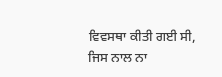ਵਿਵਸਥਾ ਕੀਤੀ ਗਈ ਸੀ, ਜਿਸ ਨਾਲ ਨਾ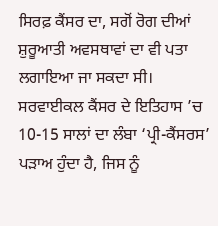ਸਿਰਫ਼ ਕੈਂਸਰ ਦਾ, ਸਗੋਂ ਰੋਗ ਦੀਆਂ ਸ਼ੁਰੂਆਤੀ ਅਵਸਥਾਵਾਂ ਦਾ ਵੀ ਪਤਾ ਲਗਾਇਆ ਜਾ ਸਕਦਾ ਸੀ। ਸਰਵਾਈਕਲ ਕੈਂਸਰ ਦੇ ਇਤਿਹਾਸ ’ਚ 10-15 ਸਾਲਾਂ ਦਾ ਲੰਬਾ ‘ਪ੍ਰੀ-ਕੈਂਸਰਸ’ ਪੜਾਅ ਹੁੰਦਾ ਹੈ, ਜਿਸ ਨੂੰ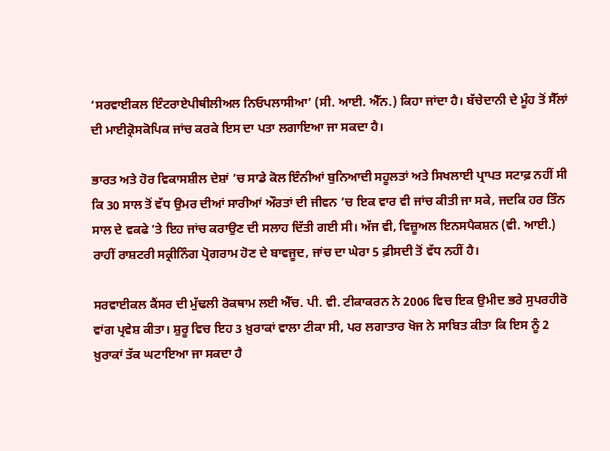‘ਸਰਵਾਈਕਲ ਇੰਟਰਾਏਪੀਥੀਲੀਅਲ ਨਿਓਪਲਾਸੀਆ’ (ਸੀ. ਆਈ. ਐੱਨ.) ਕਿਹਾ ਜਾਂਦਾ ਹੈ। ਬੱਚੇਦਾਨੀ ਦੇ ਮੂੰਹ ਤੋਂ ਸੈੱਲਾਂ ਦੀ ਮਾਈਕ੍ਰੋਸਕੋਪਿਕ ਜਾਂਚ ਕਰਕੇ ਇਸ ਦਾ ਪਤਾ ਲਗਾਇਆ ਜਾ ਸਕਦਾ ਹੈ।

ਭਾਰਤ ਅਤੇ ਹੋਰ ਵਿਕਾਸਸ਼ੀਲ ਦੇਸ਼ਾਂ ’ਚ ਸਾਡੇ ਕੋਲ ਇੰਨੀਆਂ ਬੁਨਿਆਦੀ ਸਹੂਲਤਾਂ ਅਤੇ ਸਿਖਲਾਈ ਪ੍ਰਾਪਤ ਸਟਾਫ਼ ਨਹੀਂ ਸੀ ਕਿ 30 ਸਾਲ ਤੋਂ ਵੱਧ ਉਮਰ ਦੀਆਂ ਸਾਰੀਆਂ ਔਰਤਾਂ ਦੀ ਜੀਵਨ ’ਚ ਇਕ ਵਾਰ ਵੀ ਜਾਂਚ ਕੀਤੀ ਜਾ ਸਕੇ, ਜਦਕਿ ਹਰ ਤਿੰਨ ਸਾਲ ਦੇ ਵਕਫੇ ’ਤੇ ਇਹ ਜਾਂਚ ਕਰਾਉਣ ਦੀ ਸਲਾਹ ਦਿੱਤੀ ਗਈ ਸੀ। ਅੱਜ ਵੀ, ਵਿਜ਼ੂਅਲ ਇਨਸਪੈਕਸ਼ਨ (ਵੀ. ਆਈ.) ਰਾਹੀਂ ਰਾਸ਼ਟਰੀ ਸਕ੍ਰੀਨਿੰਗ ਪ੍ਰੋਗਰਾਮ ਹੋਣ ਦੇ ਬਾਵਜੂਦ, ਜਾਂਚ ਦਾ ਘੇਰਾ 5 ਫ਼ੀਸਦੀ ਤੋਂ ਵੱਧ ਨਹੀਂ ਹੈ।

ਸਰਵਾਈਕਲ ਕੈਂਸਰ ਦੀ ਮੁੱਢਲੀ ਰੋਕਥਾਮ ਲਈ ਐੱਚ. ਪੀ. ਵੀ. ਟੀਕਾਕਰਨ ਨੇ 2006 ਵਿਚ ਇਕ ਉਮੀਦ ਭਰੇ ਸੁਪਰਹੀਰੋ ਵਾਂਗ ਪ੍ਰਵੇਸ਼ ਕੀਤਾ। ਸ਼ੁਰੂ ਵਿਚ ਇਹ 3 ਖ਼ੁਰਾਕਾਂ ਵਾਲਾ ਟੀਕਾ ਸੀ, ਪਰ ਲਗਾਤਾਰ ਖੋਜ ਨੇ ਸਾਬਿਤ ਕੀਤਾ ਕਿ ਇਸ ਨੂੰ 2 ਖ਼ੁਰਾਕਾਂ ਤੱਕ ਘਟਾਇਆ ਜਾ ਸਕਦਾ ਹੈ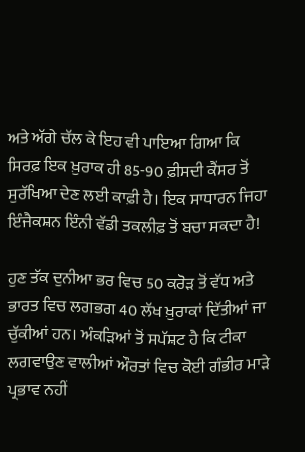ਅਤੇ ਅੱਗੇ ਚੱਲ ਕੇ ਇਹ ਵੀ ਪਾਇਆ ਗਿਆ ਕਿ ਸਿਰਫ਼ ਇਕ ਖ਼ੁਰਾਕ ਹੀ 85-90 ਫ਼ੀਸਦੀ ਕੈਂਸਰ ਤੋਂ ਸੁਰੱਖਿਆ ਦੇਣ ਲਈ ਕਾਫ਼ੀ ਹੈ। ਇਕ ਸਾਧਾਰਨ ਜਿਹਾ ਇੰਜੈਕਸ਼ਨ ਇੰਨੀ ਵੱਡੀ ਤਕਲੀਫ਼ ਤੋਂ ਬਚਾ ਸਕਦਾ ਹੈ!

ਹੁਣ ਤੱਕ ਦੁਨੀਆ ਭਰ ਵਿਚ 50 ਕਰੋੜ ਤੋਂ ਵੱਧ ਅਤੇ ਭਾਰਤ ਵਿਚ ਲਗਭਗ 40 ਲੱਖ ਖ਼ੁਰਾਕਾਂ ਦਿੱਤੀਆਂ ਜਾ ਚੁੱਕੀਆਂ ਹਨ। ਅੰਕੜਿਆਂ ਤੋਂ ਸਪੱਸ਼ਟ ਹੈ ਕਿ ਟੀਕਾ ਲਗਵਾਉਣ ਵਾਲੀਆਂ ਔਰਤਾਂ ਵਿਚ ਕੋਈ ਗੰਭੀਰ ਮਾੜੇ ਪ੍ਰਭਾਵ ਨਹੀਂ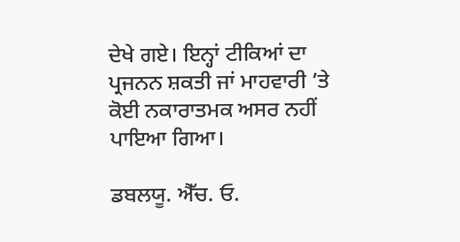ਦੇਖੇ ਗਏ। ਇਨ੍ਹਾਂ ਟੀਕਿਆਂ ਦਾ ਪ੍ਰਜਨਨ ਸ਼ਕਤੀ ਜਾਂ ਮਾਹਵਾਰੀ ’ਤੇ ਕੋਈ ਨਕਾਰਾਤਮਕ ਅਸਰ ਨਹੀਂ ਪਾਇਆ ਗਿਆ।

ਡਬਲਯੂ. ਐੱਚ. ਓ.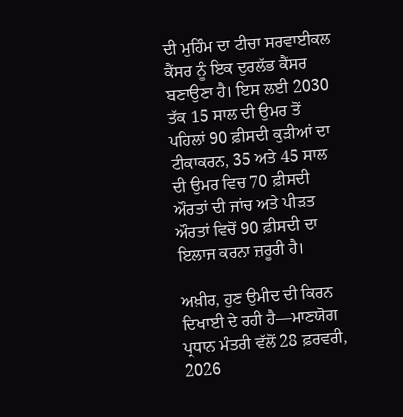ਦੀ ਮੁਹਿੰਮ ਦਾ ਟੀਚਾ ਸਰਵਾਈਕਲ ਕੈਂਸਰ ਨੂੰ ਇਕ ਦੁਰਲੱਭ ਕੈਂਸਰ ਬਣਾਉਣਾ ਹੈ। ਇਸ ਲਈ 2030 ਤੱਕ 15 ਸਾਲ ਦੀ ਉਮਰ ਤੋਂ ਪਹਿਲਾਂ 90 ਫ਼ੀਸਦੀ ਕੁੜੀਆਂ ਦਾ ਟੀਕਾਕਰਨ, 35 ਅਤੇ 45 ਸਾਲ ਦੀ ਉਮਰ ਵਿਚ 70 ਫ਼ੀਸਦੀ ਔਰਤਾਂ ਦੀ ਜਾਂਚ ਅਤੇ ਪੀੜਤ ਔਰਤਾਂ ਵਿਚੋਂ 90 ਫ਼ੀਸਦੀ ਦਾ ਇਲਾਜ ਕਰਨਾ ਜ਼ਰੂਰੀ ਹੈ।

ਅਖ਼ੀਰ, ਹੁਣ ਉਮੀਦ ਦੀ ਕਿਰਨ ਦਿਖਾਈ ਦੇ ਰਹੀ ਹੈ—ਮਾਣਯੋਗ ਪ੍ਰਧਾਨ ਮੰਤਰੀ ਵੱਲੋਂ 28 ਫ਼ਰਵਰੀ, 2026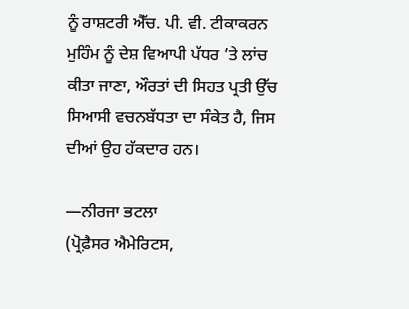ਨੂੰ ਰਾਸ਼ਟਰੀ ਐੱਚ. ਪੀ. ਵੀ. ਟੀਕਾਕਰਨ ਮੁਹਿੰਮ ਨੂੰ ਦੇਸ਼ ਵਿਆਪੀ ਪੱਧਰ ’ਤੇ ਲਾਂਚ ਕੀਤਾ ਜਾਣਾ, ਔਰਤਾਂ ਦੀ ਸਿਹਤ ਪ੍ਰਤੀ ਉੱਚ ਸਿਆਸੀ ਵਚਨਬੱਧਤਾ ਦਾ ਸੰਕੇਤ ਹੈ, ਜਿਸ ਦੀਆਂ ਉਹ ਹੱਕਦਾਰ ਹਨ।

—ਨੀਰਜਾ ਭਟਲਾ
(ਪ੍ਰੋਫ਼ੈਸਰ ਐਮੇਰਿਟਸ,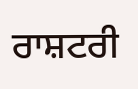ਰਾਸ਼ਟਰੀ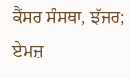ਕੈਂਸਰ ਸੰਸਥਾ, ਝੱਜਰ; ਏਮਜ਼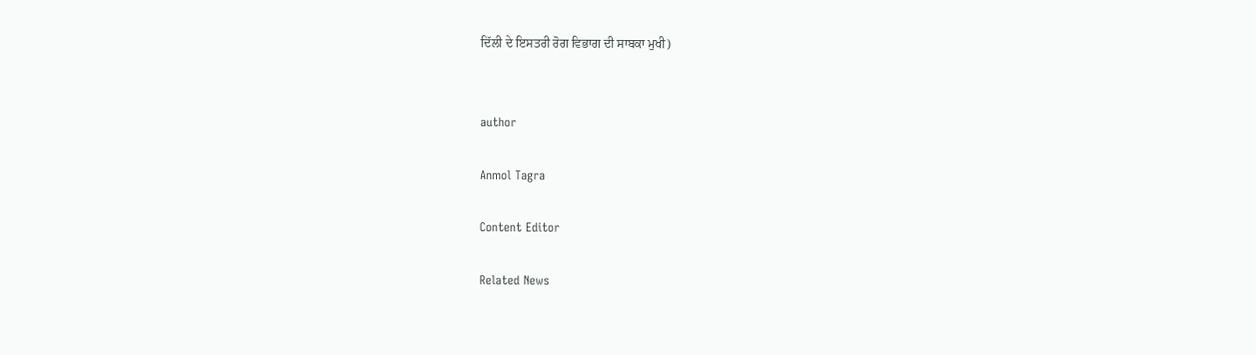ਦਿੱਲੀ ਦੇ ਇਸਤਰੀ ਰੋਗ ਵਿਭਾਗ ਦੀ ਸਾਬਕਾ ਮੁਖੀ)


author

Anmol Tagra

Content Editor

Related News